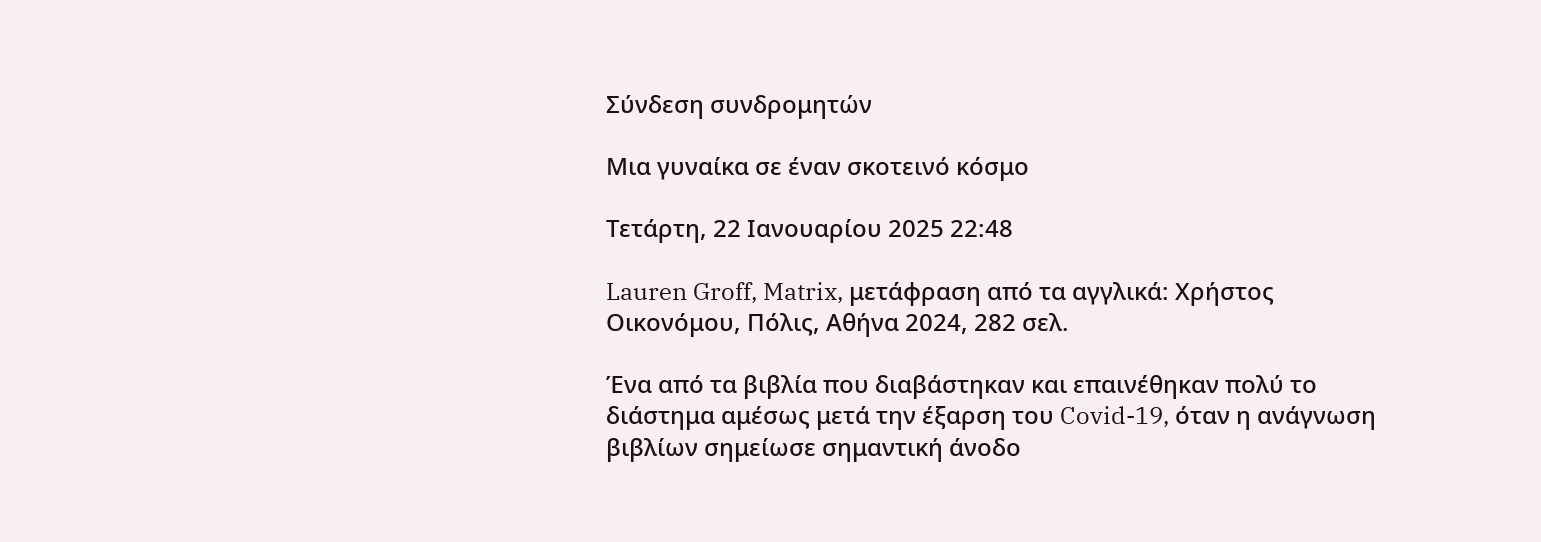Σύνδεση συνδρομητών

Μια γυναίκα σε έναν σκοτεινό κόσμο

Τετάρτη, 22 Ιανουαρίου 2025 22:48

Lauren Groff, Matrix, μετάφραση από τα αγγλικά: Χρήστος Οικονόμου, Πόλις, Αθήνα 2024, 282 σελ.

Ένα από τα βιβλία που διαβάστηκαν και επαινέθηκαν πολύ το διάστημα αμέσως μετά την έξαρση τoυ Covid-19, όταν η ανάγνωση βιβλίων σημείωσε σημαντική άνοδο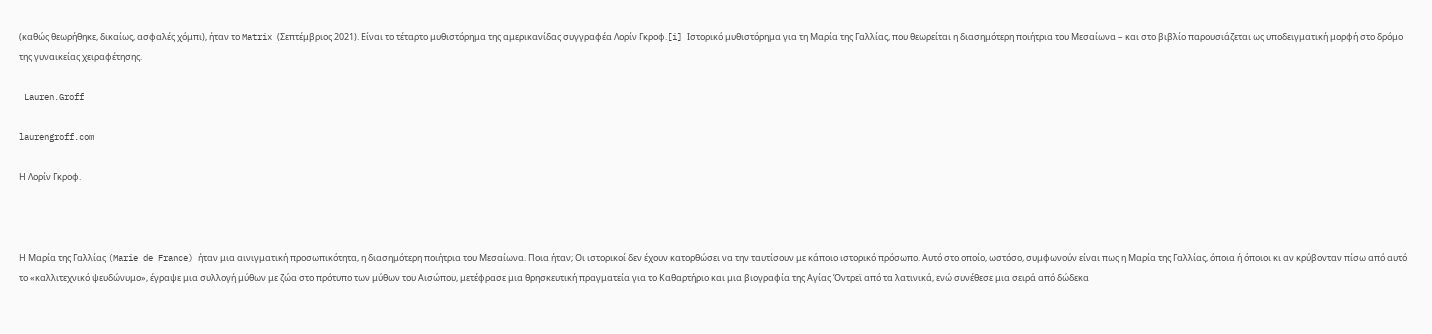(καθώς θεωρήθηκε, δικαίως, ασφαλές χόμπι), ήταν το Matrix (Σεπτέμβριος 2021). Είναι το τέταρτο μυθιστόρημα της αμερικανίδας συγγραφέα Λορίν Γκροφ.[i] Ιστορικό μυθιστόρημα για τη Μαρία της Γαλλίας, που θεωρείται η διασημότερη ποιήτρια του Μεσαίωνα – και στο βιβλίο παρουσιάζεται ως υποδειγματική μορφή στο δρόμο της γυναικείας χειραφέτησης.

 Lauren.Groff

laurengroff.com

Η Λορίν Γκροφ.



Η Μαρία της Γαλλίας (Marie de France) ήταν μια αινιγματική προσωπικότητα, η διασημότερη ποιήτρια του Μεσαίωνα. Ποια ήταν; Οι ιστορικοί δεν έχουν κατορθώσει να την ταυτίσουν με κάποιο ιστορικό πρόσωπο. Αυτό στο οποίο, ωστόσο, συμφωνούν είναι πως η Μαρία της Γαλλίας, όποια ή όποιοι κι αν κρύβονταν πίσω από αυτό το «καλλιτεχνικό ψευδώνυμο», έγραψε μια συλλογή μύθων με ζώα στο πρότυπο των μύθων του Αισώπου, μετέφρασε μια θρησκευτική πραγματεία για το Καθαρτήριο και μια βιογραφία της Αγίας Όντρεϊ από τα λατινικά, ενώ συνέθεσε μια σειρά από δώδεκα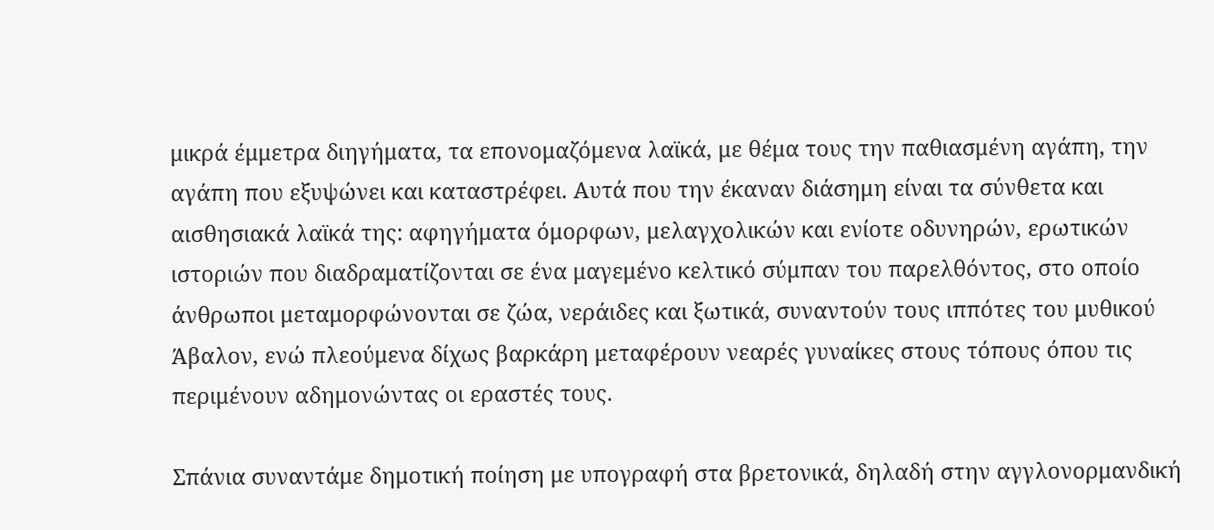μικρά έμμετρα διηγήματα, τα επονομαζόμενα λαϊκά, με θέμα τους την παθιασμένη αγάπη, την αγάπη που εξυψώνει και καταστρέφει. Αυτά που την έκαναν διάσημη είναι τα σύνθετα και αισθησιακά λαϊκά της: αφηγήματα όμορφων, μελαγχολικών και ενίοτε οδυνηρών, ερωτικών ιστοριών που διαδραματίζονται σε ένα μαγεμένο κελτικό σύμπαν του παρελθόντος, στο οποίο άνθρωποι μεταμορφώνονται σε ζώα, νεράιδες και ξωτικά, συναντούν τους ιππότες του μυθικού Άβαλον, ενώ πλεούμενα δίχως βαρκάρη μεταφέρουν νεαρές γυναίκες στους τόπους όπου τις περιμένουν αδημονώντας οι εραστές τους.

Σπάνια συναντάμε δημοτική ποίηση με υπογραφή στα βρετονικά, δηλαδή στην αγγλονορμανδική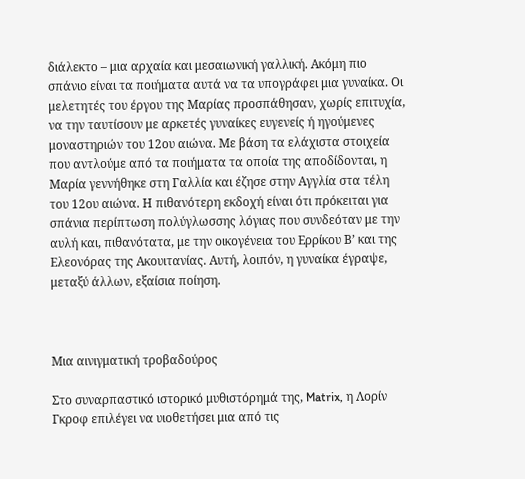διάλεκτο – μια αρχαία και μεσαιωνική γαλλική. Ακόμη πιο σπάνιο είναι τα ποιήματα αυτά να τα υπογράφει μια γυναίκα. Οι μελετητές του έργου της Μαρίας προσπάθησαν, χωρίς επιτυχία, να την ταυτίσουν με αρκετές γυναίκες ευγενείς ή ηγούμενες μοναστηριών του 12ου αιώνα. Με βάση τα ελάχιστα στοιχεία που αντλούμε από τα ποιήματα τα οποία της αποδίδονται, η Μαρία γεννήθηκε στη Γαλλία και έζησε στην Αγγλία στα τέλη του 12ου αιώνα. Η πιθανότερη εκδοχή είναι ότι πρόκειται για σπάνια περίπτωση πολύγλωσσης λόγιας που συνδεόταν με την αυλή και, πιθανότατα, με την οικογένεια του Ερρίκου Β’ και της Ελεονόρας της Ακουιτανίας. Αυτή, λοιπόν, η γυναίκα έγραψε, μεταξύ άλλων, εξαίσια ποίηση.



Μια αινιγματική τροβαδούρος

Στο συναρπαστικό ιστορικό μυθιστόρημά της, Matrix, η Λορίν Γκροφ επιλέγει να υιοθετήσει μια από τις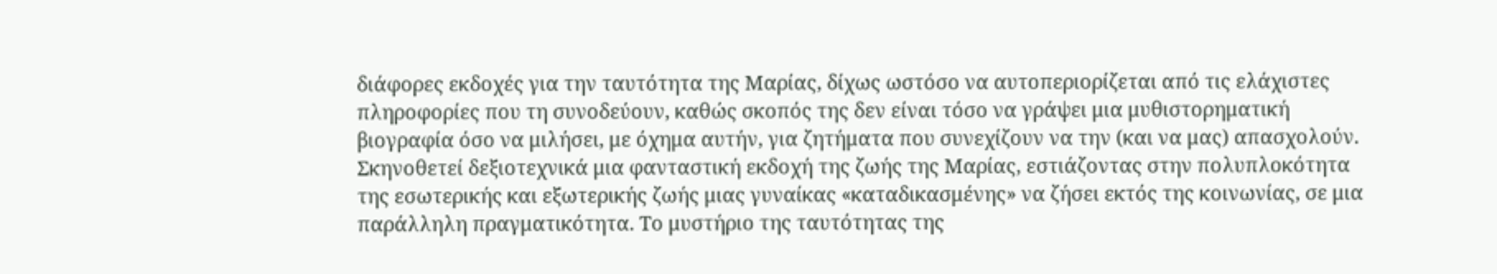διάφορες εκδοχές για την ταυτότητα της Μαρίας, δίχως ωστόσο να αυτοπεριορίζεται από τις ελάχιστες πληροφορίες που τη συνοδεύουν, καθώς σκοπός της δεν είναι τόσο να γράψει μια μυθιστορηματική βιογραφία όσο να μιλήσει, με όχημα αυτήν, για ζητήματα που συνεχίζουν να την (και να μας) απασχολούν. Σκηνοθετεί δεξιοτεχνικά μια φανταστική εκδοχή της ζωής της Μαρίας, εστιάζοντας στην πολυπλοκότητα της εσωτερικής και εξωτερικής ζωής μιας γυναίκας «καταδικασμένης» να ζήσει εκτός της κοινωνίας, σε μια παράλληλη πραγματικότητα. Το μυστήριο της ταυτότητας της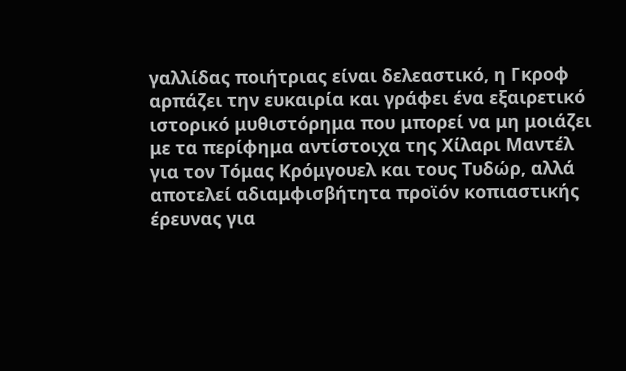γαλλίδας ποιήτριας είναι δελεαστικό, η Γκροφ αρπάζει την ευκαιρία και γράφει ένα εξαιρετικό ιστορικό μυθιστόρημα που μπορεί να μη μοιάζει με τα περίφημα αντίστοιχα της Χίλαρι Μαντέλ για τον Τόμας Κρόμγουελ και τους Τυδώρ, αλλά αποτελεί αδιαμφισβήτητα προϊόν κοπιαστικής έρευνας για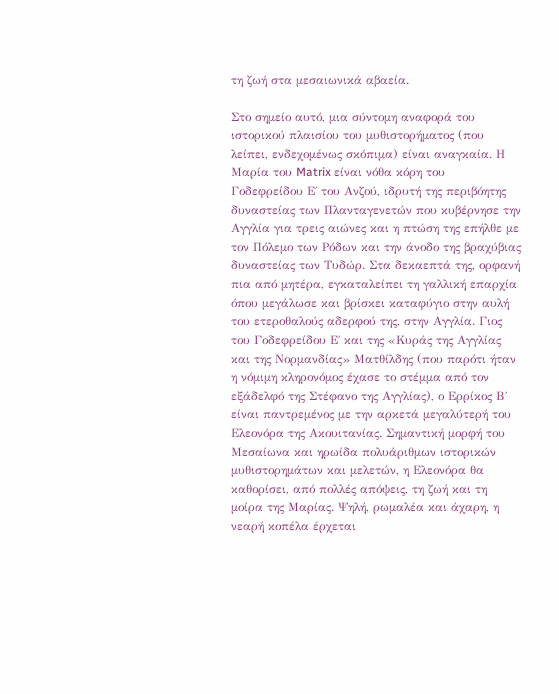τη ζωή στα μεσαιωνικά αβαεία.

Στο σημείο αυτό, μια σύντομη αναφορά του ιστορικού πλαισίου του μυθιστορήματος (που λείπει, ενδεχομένως σκόπιμα) είναι αναγκαία. Η Μαρία του Matrix είναι νόθα κόρη του Γοδεφρείδου Ε΄ του Ανζού, ιδρυτή της περιβόητης δυναστείας των Πλανταγενετών που κυβέρνησε την Αγγλία για τρεις αιώνες και η πτώση της επήλθε με τον Πόλεμο των Ρόδων και την άνοδο της βραχύβιας δυναστείας των Τυδώρ. Στα δεκαεπτά της, ορφανή πια από μητέρα, εγκαταλείπει τη γαλλική επαρχία όπου μεγάλωσε και βρίσκει καταφύγιο στην αυλή του ετεροθαλούς αδερφού της, στην Αγγλία. Γιος του Γοδεφρείδου Ε΄ και της «Κυράς της Αγγλίας και της Νορμανδίας» Ματθίλδης (που παρότι ήταν η νόμιμη κληρονόμος έχασε το στέμμα από τον εξάδελφό της Στέφανο της Αγγλίας), ο Ερρίκος Β΄ είναι παντρεμένος με την αρκετά μεγαλύτερή του Ελεονόρα της Ακουιτανίας. Σημαντική μορφή του Μεσαίωνα και ηρωίδα πολυάριθμων ιστορικών μυθιστορημάτων και μελετών, η Ελεονόρα θα καθορίσει, από πολλές απόψεις, τη ζωή και τη μοίρα της Μαρίας. Ψηλή, ρωμαλέα και άχαρη, η νεαρή κοπέλα έρχεται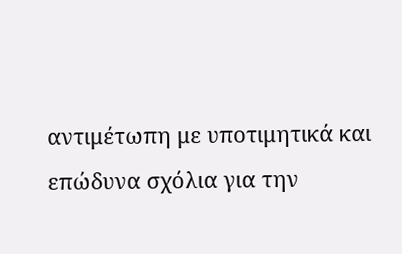αντιμέτωπη με υποτιμητικά και επώδυνα σχόλια για την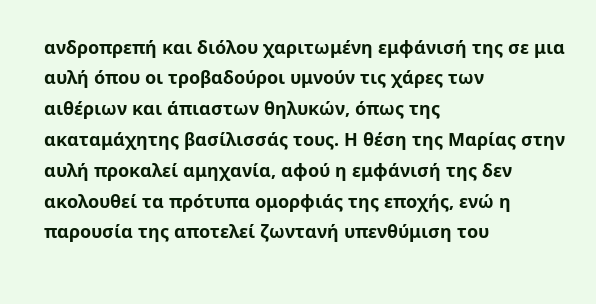ανδροπρεπή και διόλου χαριτωμένη εμφάνισή της σε μια αυλή όπου οι τροβαδούροι υμνούν τις χάρες των αιθέριων και άπιαστων θηλυκών, όπως της ακαταμάχητης βασίλισσάς τους. Η θέση της Μαρίας στην αυλή προκαλεί αμηχανία, αφού η εμφάνισή της δεν ακολουθεί τα πρότυπα ομορφιάς της εποχής, ενώ η παρουσία της αποτελεί ζωντανή υπενθύμιση του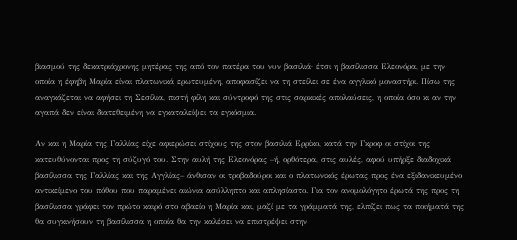βιασμού της δεκατριάχρονης μητέρας της από τον πατέρα του νυν βασιλιά· έτσι η βασίλισσα Ελεονόρα, με την οποία η έφηβη Μαρία είναι πλατωνικά ερωτευμένη, αποφασίζει να τη στείλει σε ένα αγγλικό μοναστήρι. Πίσω της αναγκάζεται να αφήσει τη Σεσίλια, πιστή φίλη και σύντροφό της στις σαρκικές απολαύσεις, η οποία όσο κι αν την αγαπά δεν είναι διατεθειμένη να εγκαταλείψει τα εγκόσμια.

Αν και η Μαρία της Γαλλίας είχε αφιερώσει στίχους της στον βασιλιά Ερρίκο, κατά την Γκροφ οι στίχοι της κατευθύνονται προς τη σύζυγό του. Στην αυλή της Ελεονόρας –ή, ορθότερα, στις αυλές, αφού υπήρξε διαδοχικά βασίλισσα της Γαλλίας και της Αγγλίας– άνθισαν οι τροβαδούροι και ο πλατωνικός έρωτας προς ένα εξιδανικευμένο αντικείμενο του πόθου που παραμένει αιώνια ασύλληπτο και απλησίαστο. Για τον ανομολόγητο έρωτά της προς τη βασίλισσα γράφει τον πρώτο καιρό στο αβαείο η Μαρία και, μαζί με τα γράμματά της, ελπίζει πως τα ποιήματά της θα συγκινήσουν τη βασίλισσα η οποία θα την καλέσει να επιστρέψει στην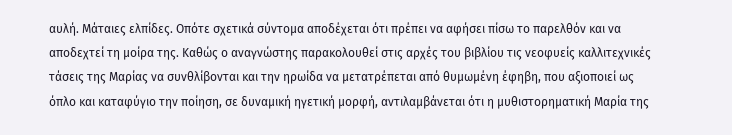αυλή. Μάταιες ελπίδες. Οπότε σχετικά σύντομα αποδέχεται ότι πρέπει να αφήσει πίσω το παρελθόν και να αποδεχτεί τη μοίρα της. Καθώς ο αναγνώστης παρακολουθεί στις αρχές του βιβλίου τις νεοφυείς καλλιτεχνικές τάσεις της Μαρίας να συνθλίβονται και την ηρωίδα να μετατρέπεται από θυμωμένη έφηβη, που αξιοποιεί ως όπλο και καταφύγιο την ποίηση, σε δυναμική ηγετική μορφή, αντιλαμβάνεται ότι η μυθιστορηματική Μαρία της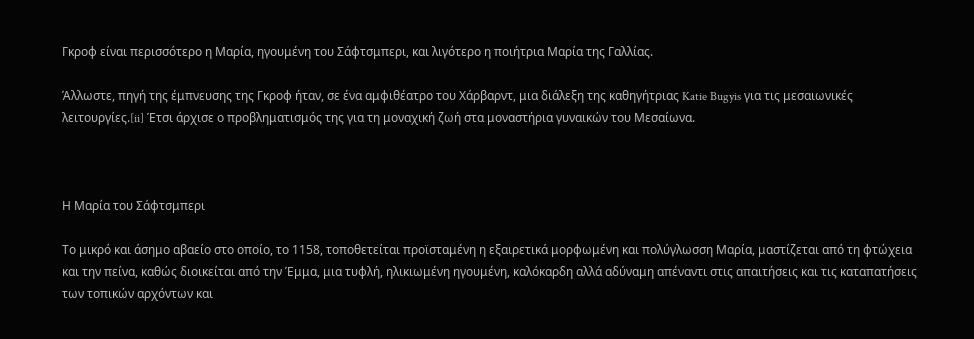Γκροφ είναι περισσότερο η Μαρία, ηγουμένη του Σάφτσμπερι, και λιγότερο η ποιήτρια Μαρία της Γαλλίας.

Άλλωστε, πηγή της έμπνευσης της Γκροφ ήταν, σε ένα αμφιθέατρο του Χάρβαρντ, μια διάλεξη της καθηγήτριας Katie Bugyis για τις μεσαιωνικές λειτουργίες.[ii] Έτσι άρχισε ο προβληματισμός της για τη μοναχική ζωή στα μοναστήρια γυναικών του Μεσαίωνα.



Η Μαρία του Σάφτσμπερι

Το μικρό και άσημο αβαείο στο οποίο, το 1158, τοποθετείται προϊσταμένη η εξαιρετικά μορφωμένη και πολύγλωσση Μαρία, μαστίζεται από τη φτώχεια και την πείνα, καθώς διοικείται από την Έμμα, μια τυφλή, ηλικιωμένη ηγουμένη, καλόκαρδη αλλά αδύναμη απέναντι στις απαιτήσεις και τις καταπατήσεις των τοπικών αρχόντων και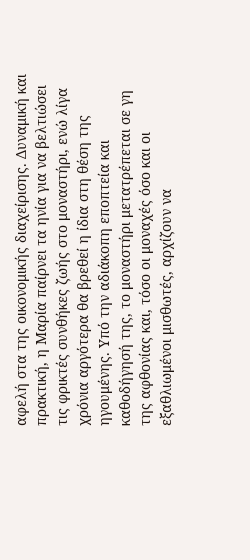αφελή στα της οικονομικής διαχείρισης. Δυναμική και πρακτική, η Μαρία παίρνει τα ηνία για να βελτιώσει τις φρικτές συνθήκες ζωής στο μοναστήρι, ενώ λίγα χρόνια αργότερα θα βρεθεί η ίδια στη θέση της ηγουμένης. Υπό την αδιάκοπη εποπτεία και καθοδήγησή της, το μοναστήρι μετατρέπεται σε γη της αφθονίας και, τόσο οι μοναχές όσο και οι εξαθλιωμένοι μισθωτές, αρχίζουν να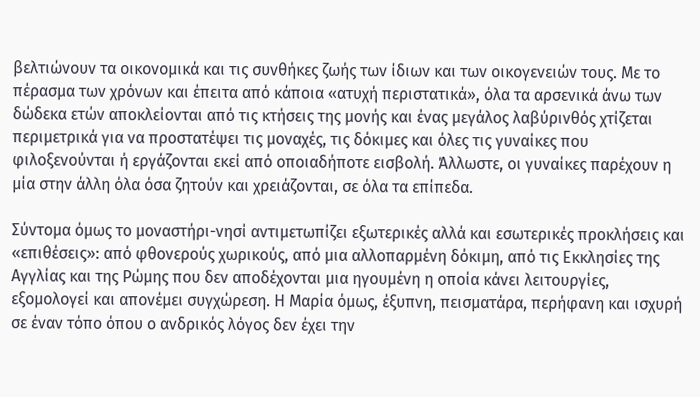βελτιώνουν τα οικονομικά και τις συνθήκες ζωής των ίδιων και των οικογενειών τους. Με το πέρασμα των χρόνων και έπειτα από κάποια «ατυχή περιστατικά», όλα τα αρσενικά άνω των δώδεκα ετών αποκλείονται από τις κτήσεις της μονής και ένας μεγάλος λαβύρινθός χτίζεται περιμετρικά για να προστατέψει τις μοναχές, τις δόκιμες και όλες τις γυναίκες που φιλοξενούνται ή εργάζονται εκεί από οποιαδήποτε εισβολή. Άλλωστε, οι γυναίκες παρέχουν η μία στην άλλη όλα όσα ζητούν και χρειάζονται, σε όλα τα επίπεδα.

Σύντομα όμως το μοναστήρι-νησί αντιμετωπίζει εξωτερικές αλλά και εσωτερικές προκλήσεις και «επιθέσεις»: από φθονερούς χωρικούς, από μια αλλοπαρμένη δόκιμη, από τις Εκκλησίες της Αγγλίας και της Ρώμης που δεν αποδέχονται μια ηγουμένη η οποία κάνει λειτουργίες, εξομολογεί και απονέμει συγχώρεση. Η Μαρία όμως, έξυπνη, πεισματάρα, περήφανη και ισχυρή σε έναν τόπο όπου ο ανδρικός λόγος δεν έχει την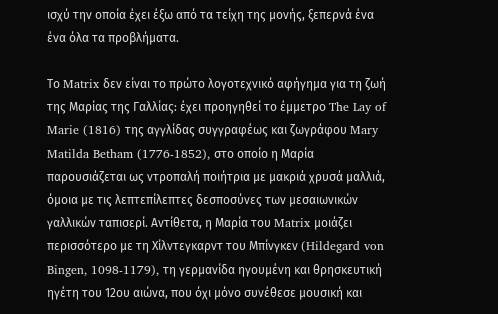ισχύ την οποία έχει έξω από τα τείχη της μονής, ξεπερνά ένα ένα όλα τα προβλήματα.

Το Matrix δεν είναι το πρώτο λογοτεχνικό αφήγημα για τη ζωή της Μαρίας της Γαλλίας: έχει προηγηθεί το έμμετρο The Lay of Marie (1816) της αγγλίδας συγγραφέως και ζωγράφου Mary Matilda Betham (1776-1852), στο οποίο η Μαρία παρουσιάζεται ως ντροπαλή ποιήτρια με μακριά χρυσά μαλλιά, όμοια με τις λεπτεπίλεπτες δεσποσύνες των μεσαιωνικών γαλλικών ταπισερί. Αντίθετα, η Μαρία του Matrix μοιάζει περισσότερο με τη Χίλντεγκαρντ του Μπίνγκεν (Hildegard von Bingen, 1098-1179), τη γερμανίδα ηγουμένη και θρησκευτική ηγέτη του 12ου αιώνα, που όχι μόνο συνέθεσε μουσική και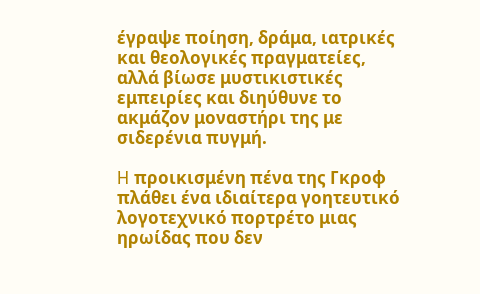έγραψε ποίηση, δράμα, ιατρικές και θεολογικές πραγματείες, αλλά βίωσε μυστικιστικές εμπειρίες και διηύθυνε το ακμάζον μοναστήρι της με σιδερένια πυγμή.

H προικισμένη πένα της Γκροφ πλάθει ένα ιδιαίτερα γοητευτικό λογοτεχνικό πορτρέτο μιας ηρωίδας που δεν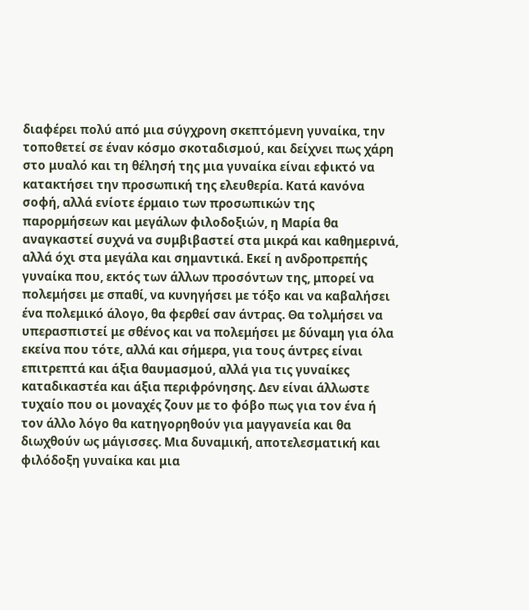διαφέρει πολύ από μια σύγχρονη σκεπτόμενη γυναίκα, την τοποθετεί σε έναν κόσμο σκοταδισμού, και δείχνει πως χάρη στο μυαλό και τη θέλησή της μια γυναίκα είναι εφικτό να κατακτήσει την προσωπική της ελευθερία. Κατά κανόνα σοφή, αλλά ενίοτε έρμαιο των προσωπικών της παρορμήσεων και μεγάλων φιλοδοξιών, η Μαρία θα αναγκαστεί συχνά να συμβιβαστεί στα μικρά και καθημερινά, αλλά όχι στα μεγάλα και σημαντικά. Εκεί η ανδροπρεπής γυναίκα που, εκτός των άλλων προσόντων της, μπορεί να πολεμήσει με σπαθί, να κυνηγήσει με τόξο και να καβαλήσει ένα πολεμικό άλογο, θα φερθεί σαν άντρας. Θα τολμήσει να υπερασπιστεί με σθένος και να πολεμήσει με δύναμη για όλα εκείνα που τότε, αλλά και σήμερα, για τους άντρες είναι επιτρεπτά και άξια θαυμασμού, αλλά για τις γυναίκες καταδικαστέα και άξια περιφρόνησης. Δεν είναι άλλωστε τυχαίο που οι μοναχές ζουν με το φόβο πως για τον ένα ή τον άλλο λόγο θα κατηγορηθούν για μαγγανεία και θα διωχθούν ως μάγισσες. Μια δυναμική, αποτελεσματική και φιλόδοξη γυναίκα και μια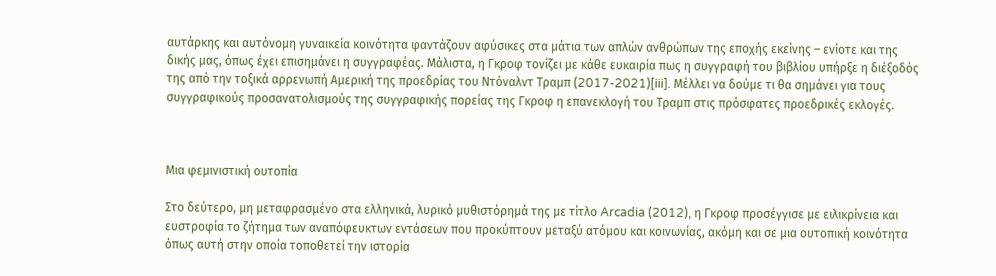αυτάρκης και αυτόνομη γυναικεία κοινότητα φαντάζουν αφύσικες στα μάτια των απλών ανθρώπων της εποχής εκείνης – ενίοτε και της δικής μας, όπως έχει επισημάνει η συγγραφέας. Μάλιστα, η Γκροφ τονίζει με κάθε ευκαιρία πως η συγγραφή του βιβλίου υπήρξε η διέξοδός της από την τοξικά αρρενωπή Αμερική της προεδρίας του Ντόναλντ Τραμπ (2017-2021)[iii]. Μέλλει να δούμε τι θα σημάνει για τους συγγραφικούς προσανατολισμούς της συγγραφικής πορείας της Γκροφ η επανεκλογή του Τραμπ στις πρόσφατες προεδρικές εκλογές.



Μια φεμινιστική ουτοπία

Στο δεύτερο, μη μεταφρασμένο στα ελληνικά, λυρικό μυθιστόρημά της με τίτλο Arcadia (2012), η Γκροφ προσέγγισε με ειλικρίνεια και ευστροφία το ζήτημα των αναπόφευκτων εντάσεων που προκύπτουν μεταξύ ατόμου και κοινωνίας, ακόμη και σε μια ουτοπική κοινότητα όπως αυτή στην οποία τοποθετεί την ιστορία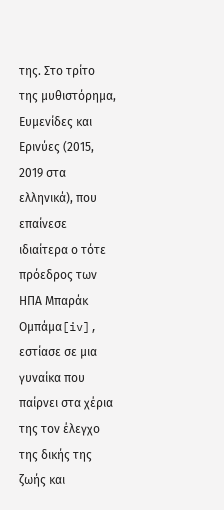της. Στο τρίτο της μυθιστόρημα, Ευμενίδες και Ερινύες (2015, 2019 στα ελληνικά), που επαίνεσε ιδιαίτερα ο τότε πρόεδρος των ΗΠΑ Μπαράκ Ομπάμα[iv], εστίασε σε μια γυναίκα που παίρνει στα χέρια της τον έλεγχο της δικής της ζωής και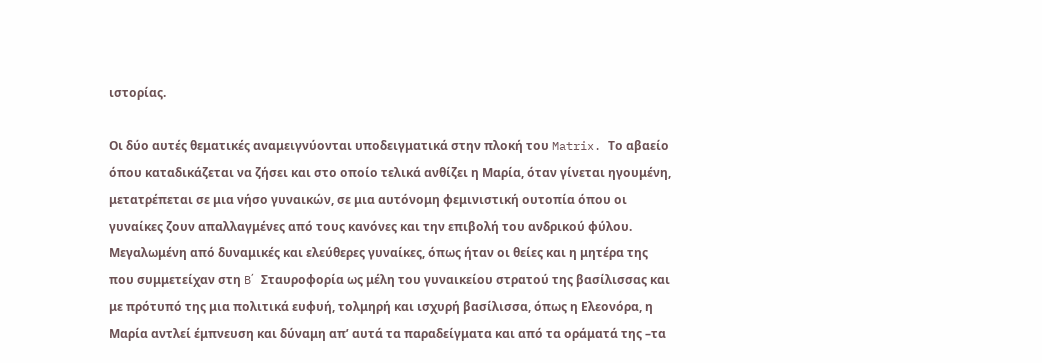ιστορίας.

Οι δύο αυτές θεματικές αναμειγνύονται υποδειγματικά στην πλοκή του Matrix. Το αβαείο όπου καταδικάζεται να ζήσει και στο οποίο τελικά ανθίζει η Μαρία, όταν γίνεται ηγουμένη, μετατρέπεται σε μια νήσο γυναικών, σε μια αυτόνομη φεμινιστική ουτοπία όπου οι γυναίκες ζουν απαλλαγμένες από τους κανόνες και την επιβολή του ανδρικού φύλου. Μεγαλωμένη από δυναμικές και ελεύθερες γυναίκες, όπως ήταν οι θείες και η μητέρα της που συμμετείχαν στη B΄ Σταυροφορία ως μέλη του γυναικείου στρατού της βασίλισσας και με πρότυπό της μια πολιτικά ευφυή, τολμηρή και ισχυρή βασίλισσα, όπως η Ελεονόρα, η Μαρία αντλεί έμπνευση και δύναμη απ’ αυτά τα παραδείγματα και από τα οράματά της –τα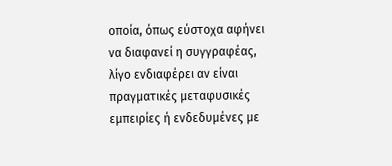οποία, όπως εύστοχα αφήνει να διαφανεί η συγγραφέας, λίγο ενδιαφέρει αν είναι πραγματικές μεταφυσικές εμπειρίες ή ενδεδυμένες με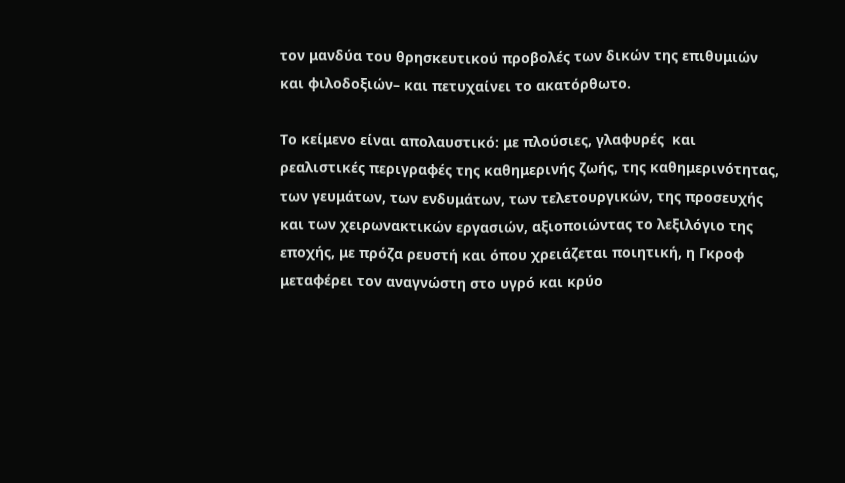τον μανδύα του θρησκευτικού προβολές των δικών της επιθυμιών και φιλοδοξιών– και πετυχαίνει το ακατόρθωτο.

Το κείμενο είναι απολαυστικό: με πλούσιες, γλαφυρές  και ρεαλιστικές περιγραφές της καθημερινής ζωής, της καθημερινότητας, των γευμάτων, των ενδυμάτων, των τελετουργικών, της προσευχής και των χειρωνακτικών εργασιών, αξιοποιώντας το λεξιλόγιο της εποχής, με πρόζα ρευστή και όπου χρειάζεται ποιητική, η Γκροφ μεταφέρει τον αναγνώστη στο υγρό και κρύο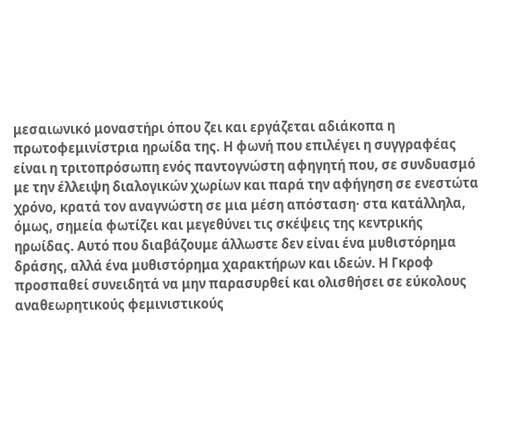μεσαιωνικό μοναστήρι όπου ζει και εργάζεται αδιάκοπα η πρωτοφεμινίστρια ηρωίδα της. Η φωνή που επιλέγει η συγγραφέας είναι η τριτοπρόσωπη ενός παντογνώστη αφηγητή που, σε συνδυασμό με την έλλειψη διαλογικών χωρίων και παρά την αφήγηση σε ενεστώτα χρόνο, κρατά τον αναγνώστη σε μια μέση απόσταση· στα κατάλληλα, όμως, σημεία φωτίζει και μεγεθύνει τις σκέψεις της κεντρικής ηρωίδας. Αυτό που διαβάζουμε άλλωστε δεν είναι ένα μυθιστόρημα δράσης, αλλά ένα μυθιστόρημα χαρακτήρων και ιδεών. Η Γκροφ προσπαθεί συνειδητά να μην παρασυρθεί και ολισθήσει σε εύκολους αναθεωρητικούς φεμινιστικούς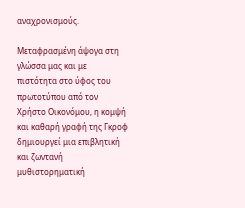αναχρονισμούς.

Μεταφρασμένη άψογα στη γλώσσα μας και με πιστότητα στο ύφος του πρωτοτύπου από τον Χρήστο Οικονόμου, η κομψή και καθαρή γραφή της Γκροφ δημιουργεί μια επιβλητική και ζωντανή μυθιστορηματική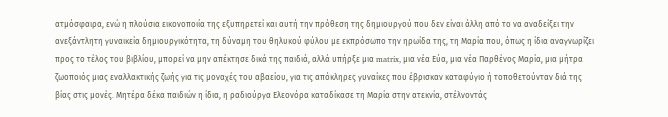ατμόσφαιρα, ενώ η πλούσια εικονοποιία της εξυπηρετεί και αυτή την πρόθεση της δημιουργού που δεν είναι άλλη από το να αναδείξει την ανεξάντλητη γυναικεία δημιουργικότητα, τη δύναμη του θηλυκού φύλου με εκπρόσωπο την ηρωίδα της, τη Μαρία που, όπως η ίδια αναγνωρίζει προς το τέλος του βιβλίου, μπορεί να μην απέκτησε δικά της παιδιά, αλλά υπήρξε μια matrix, μια νέα Εύα, μια νέα Παρθένος Μαρία, μια μήτρα ζωοποιός μιας εναλλακτικής ζωής για τις μοναχές του αβαείου, για τις απόκληρες γυναίκες που έβρισκαν καταφύγιο ή τοποθετούνταν διά της βίας στις μονές. Μητέρα δέκα παιδιών η ίδια, η ραδιούργα Ελεονόρα καταδίκασε τη Μαρία στην ατεκνία, στέλνοντάς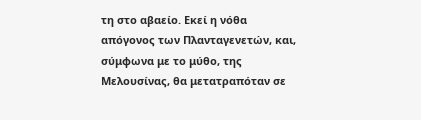τη στο αβαείο. Εκεί η νόθα απόγονος των Πλανταγενετών, και, σύμφωνα με το μύθο, της Μελουσίνας, θα μετατραπόταν σε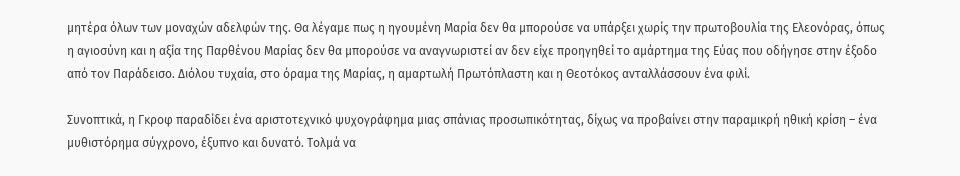μητέρα όλων των μοναχών αδελφών της. Θα λέγαμε πως η ηγουμένη Μαρία δεν θα μπορούσε να υπάρξει χωρίς την πρωτοβουλία της Ελεονόρας, όπως η αγιοσύνη και η αξία της Παρθένου Μαρίας δεν θα μπορούσε να αναγνωριστεί αν δεν είχε προηγηθεί το αμάρτημα της Εύας που οδήγησε στην έξοδο από τον Παράδεισο. Διόλου τυχαία, στο όραμα της Μαρίας, η αμαρτωλή Πρωτόπλαστη και η Θεοτόκος ανταλλάσσουν ένα φιλί.

Συνοπτικά, η Γκροφ παραδίδει ένα αριστοτεχνικό ψυχογράφημα μιας σπάνιας προσωπικότητας, δίχως να προβαίνει στην παραμικρή ηθική κρίση – ένα μυθιστόρημα σύγχρονο, έξυπνο και δυνατό. Τολμά να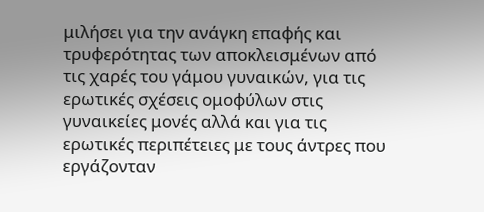μιλήσει για την ανάγκη επαφής και τρυφερότητας των αποκλεισμένων από τις χαρές του γάμου γυναικών, για τις ερωτικές σχέσεις ομοφύλων στις γυναικείες μονές αλλά και για τις ερωτικές περιπέτειες με τους άντρες που εργάζονταν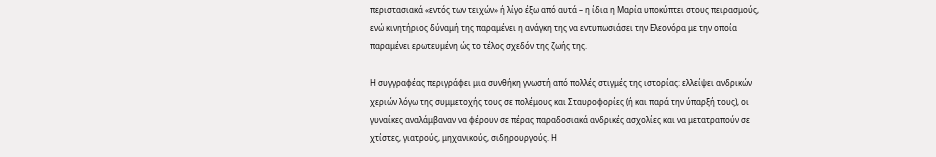περιστασιακά «εντός των τειχών» ή λίγο έξω από αυτά – η ίδια η Μαρία υποκύπτει στους πειρασμούς, ενώ κινητήριος δύναμή της παραμένει η ανάγκη της να εντυπωσιάσει την Ελεονόρα με την οποία παραμένει ερωτευμένη ώς το τέλος σχεδόν της ζωής της.

Η συγγραφέας περιγράφει μια συνθήκη γνωστή από πολλές στιγμές της ιστορίας: ελλείψει ανδρικών χεριών λόγω της συμμετοχής τους σε πολέμους και Σταυροφορίες (ή και παρά την ύπαρξή τους), οι γυναίκες αναλάμβαναν να φέρουν σε πέρας παραδοσιακά ανδρικές ασχολίες και να μετατραπούν σε χτίστες, γιατρούς, μηχανικούς, σιδηρουργούς. Η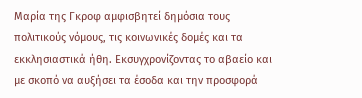Μαρία της Γκροφ αμφισβητεί δημόσια τους πολιτικούς νόμους, τις κοινωνικές δομές και τα εκκλησιαστικά ήθη. Εκσυγχρονίζοντας το αβαείο και με σκοπό να αυξήσει τα έσοδα και την προσφορά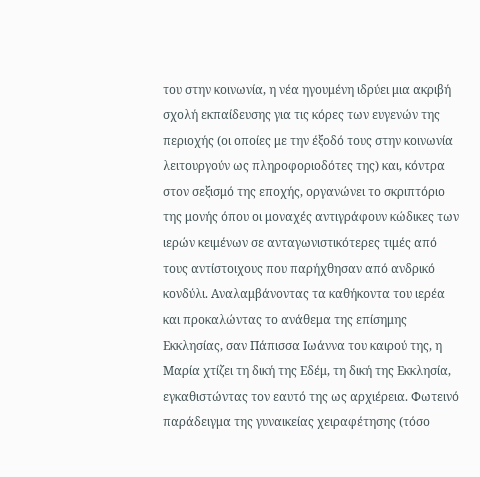του στην κοινωνία, η νέα ηγουμένη ιδρύει μια ακριβή σχολή εκπαίδευσης για τις κόρες των ευγενών της περιοχής (οι οποίες με την έξοδό τους στην κοινωνία λειτουργούν ως πληροφοριοδότες της) και, κόντρα στον σεξισμό της εποχής, οργανώνει το σκριπτόριο της μονής όπου οι μοναχές αντιγράφουν κώδικες των ιερών κειμένων σε ανταγωνιστικότερες τιμές από τους αντίστοιχους που παρήχθησαν από ανδρικό κονδύλι. Αναλαμβάνοντας τα καθήκοντα του ιερέα και προκαλώντας το ανάθεμα της επίσημης Εκκλησίας, σαν Πάπισσα Ιωάννα του καιρού της, η Μαρία χτίζει τη δική της Εδέμ, τη δική της Εκκλησία, εγκαθιστώντας τον εαυτό της ως αρχιέρεια. Φωτεινό παράδειγμα της γυναικείας χειραφέτησης (τόσο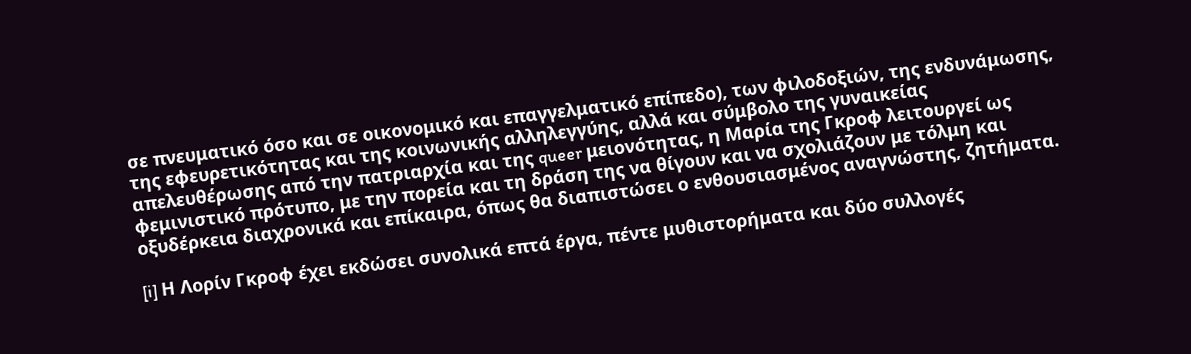σε πνευματικό όσο και σε οικονομικό και επαγγελματικό επίπεδο), των φιλοδοξιών, της ενδυνάμωσης, της εφευρετικότητας και της κοινωνικής αλληλεγγύης, αλλά και σύμβολο της γυναικείας απελευθέρωσης από την πατριαρχία και της queer μειονότητας, η Μαρία της Γκροφ λειτουργεί ως φεμινιστικό πρότυπο, με την πορεία και τη δράση της να θίγουν και να σχολιάζουν με τόλμη και οξυδέρκεια διαχρονικά και επίκαιρα, όπως θα διαπιστώσει ο ενθουσιασμένος αναγνώστης, ζητήματα.

[i] Η Λορίν Γκροφ έχει εκδώσει συνολικά επτά έργα, πέντε μυθιστορήματα και δύο συλλογές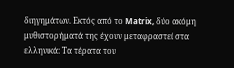διηγημάτων. Εκτός από το Matrix, δύο ακόμη μυθιστορήματά της έχουν μεταφραστεί στα ελληνικά: Τα τέρατα του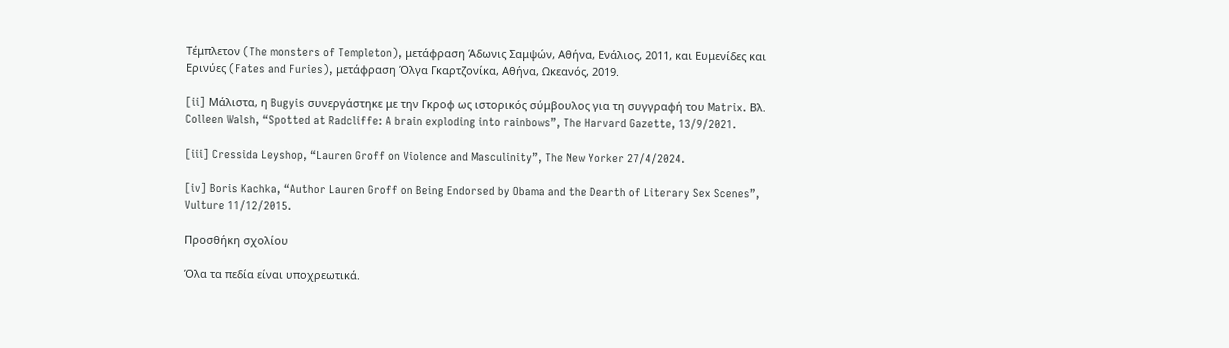Τέμπλετον (The monsters of Templeton), μετάφραση Άδωνις Σαμψών, Αθήνα, Ενάλιος, 2011, και Ευμενίδες και Ερινύες (Fates and Furies), μετάφραση Όλγα Γκαρτζονίκα, Αθήνα, Ωκεανός, 2019.

[ii] Μάλιστα, η Bugyis συνεργάστηκε με την Γκροφ ως ιστορικός σύμβουλος για τη συγγραφή του Matrix. Βλ. Colleen Walsh, “Spotted at Radcliffe: A brain exploding into rainbows”, The Harvard Gazette, 13/9/2021.

[iii] Cressida Leyshop, “Lauren Groff on Violence and Masculinity”, The New Yorker 27/4/2024.

[iv] Boris Kachka, “Author Lauren Groff on Being Endorsed by Obama and the Dearth of Literary Sex Scenes”, Vulture 11/12/2015.

Προσθήκη σχολίου

Όλα τα πεδία είναι υποχρεωτικά.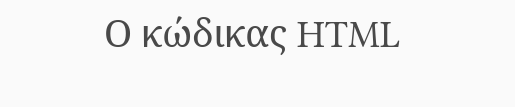Ο κώδικας HTML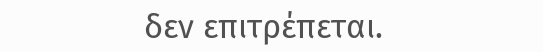δεν επιτρέπεται.